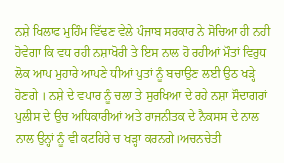ਨਸ਼ੇ ਖਿਲਾਫ ਮੁਹਿੰਮ ਵਿੱਢਣ ਵੇਲੇ ਪੰਜਾਬ ਸਰਕਾਰ ਨੇ ਸੋਚਿਆ ਹੀ ਨਹੀ ਹੋਵੇਗਾ ਕਿ ਵਧ ਰਹੀ ਨਸ਼ਾਖੋਰੀ ਤੇ ਇਸ ਨਾਲ ਹੋ ਰਹੀਆਂ ਮੌਤਾਂ ਵਿਰੁਧ ਲੋਕ ਆਪ ਮੁਹਾਰੇ ਆਪਣੇ ਧੀਆਂ ਪੁਤਾਂ ਨੂੰ ਬਚਾਉਣ ਲਈ ਉਠ ਖੜ੍ਹੇ ਹੋਣਗੇ । ਨਸ਼ੇ ਦੇ ਵਪਾਰ ਨੂੰ ਚਲਾ ਤੇ ਸੁਰਖਿਆ ਦੇ ਰਹੇ ਨਸ਼ਾ ਸੌਦਾਗਰਾਂ ਪੁਲੀਸ ਦੇ ਉਚ ਅਧਿਕਾਰੀਆਂ ਅਤੇ ਰਾਜਨੀਤਕ ਦੇ ਨੈਕਸਸ ਦੇ ਨਾਲ ਨਾਲ ਉਨ੍ਹਾਂ ਨੂੰ ਵੀ ਕਟਹਿਰੇ ਚ ਖੜ੍ਹਾ ਕਰਨਗੇ।ਅਚਨਚੇਤੀ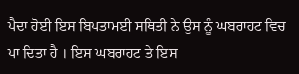ਪੈਦਾ ਹੋਈ ਇਸ ਬਿਪਤਾਮਈ ਸਥਿਤੀ ਨੇ ਉਸ ਨੂੰ ਘਬਰਾਹਟ ਵਿਚ ਪਾ ਦਿਤਾ ਹੈ । ਇਸ ਘਬਰਾਹਟ ਤੇ ਇਸ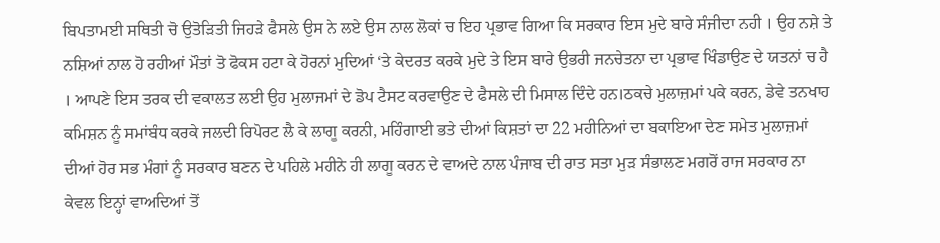ਬਿਪਤਾਮਈ ਸਥਿਤੀ ਚੋ ਉਤੋੜਿਤੀ ਜਿਹੜੇ ਫੈਸਲੇ ਉਸ ਨੇ ਲਏ ਉਸ ਨਾਲ ਲੋਕਾਂ ਚ ਇਹ ਪ੍ਰਭਾਵ ਗਿਆ ਕਿ ਸਰਕਾਰ ਇਸ ਮੁਦੇ ਬਾਰੇ ਸੰਜੀਦਾ ਨਹੀ । ਉਹ ਨਸ਼ੇ ਤੇ ਨਸ਼ਿਆਂ ਨਾਲ ਹੋ ਰਹੀਆਂ ਮੌਤਾਂ ਤੋ ਫੋਕਸ ਹਟਾ ਕੇ ਹੋਰਨਾਂ ਮੁਦਿਆਂ ‘ਤੇ ਕੇਦਰਤ ਕਰਕੇ ਮੁਦੇ ਤੇ ਇਸ ਬਾਰੇ ਉਭਰੀ ਜਨਚੇਤਨਾ ਦਾ ਪ੍ਰਭਾਵ ਖਿੰਡਾਉਣ ਦੇ ਯਤਨਾਂ ਚ ਹੈ । ਆਪਣੇ ਇਸ ਤਰਕ ਦੀ ਵਕਾਲਤ ਲਈ ਉਹ ਮੁਲਾਜਮਾਂ ਦੇ ਡੋਪ ਟੈਸਟ ਕਰਵਾਉਣ ਦੇ ਫੈਸਲੇ ਦੀ ਮਿਸਾਲ ਦਿੰਦੇ ਹਨ।ਠਕਚੇ ਮੁਲਾਜ਼ਮਾਂ ਪਕੇ ਕਰਨ, ਡੇਵੇ ਤਨਖਾਹ ਕਮਿਸ਼ਨ ਨੂੰ ਸਮਾਂਬੰਧ ਕਰਕੇ ਜਲਦੀ ਰਿਪੋਰਟ ਲੈ ਕੇ ਲਾਗੂ ਕਰਨੀ, ਮਹਿੰਗਾਈ ਭਤੇ ਦੀਆਂ ਕਿਸ਼ਤਾਂ ਦਾ 22 ਮਹੀਨਿਆਂ ਦਾ ਬਕਾਇਆ ਦੇਣ ਸਮੇਤ ਮੁਲਾਜ਼ਮਾਂ ਦੀਆਂ ਹੋਰ ਸਭ ਮੰਗਾਂ ਨੂੰ ਸਰਕਾਰ ਬਣਨ ਦੇ ਪਹਿਲੇ ਮਹੀਨੇ ਹੀ ਲਾਗੂ ਕਰਨ ਦੇ ਵਾਅਦੇ ਨਾਲ ਪੰਜਾਬ ਦੀ ਰਾਤ ਸਤਾ ਮੁੜ ਸੰਭਾਲਣ ਮਗਰੋਂ ਰਾਜ ਸਰਕਾਰ ਨਾ ਕੇਵਲ ਇਨ੍ਹਾਂ ਵਾਅਦਿਆਂ ਤੋਂ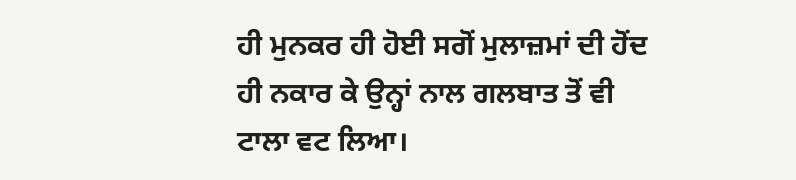ਹੀ ਮੁਨਕਰ ਹੀ ਹੋਈ ਸਗੋਂ ਮੁਲਾਜ਼ਮਾਂ ਦੀ ਹੋਂਦ ਹੀ ਨਕਾਰ ਕੇ ਉਨ੍ਹਾਂ ਨਾਲ ਗਲਬਾਤ ਤੋਂ ਵੀ ਟਾਲਾ ਵਟ ਲਿਆ।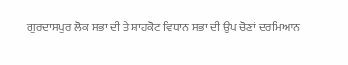ਗੁਰਦਾਸਪੁਰ ਲੋਕ ਸਭਾ ਦੀ ਤੇ ਸ਼ਾਹਕੋਟ ਵਿਧਾਨ ਸਭਾ ਦੀ ਉਪ ਚੋਣਾਂ ਦਰਮਿਆਨ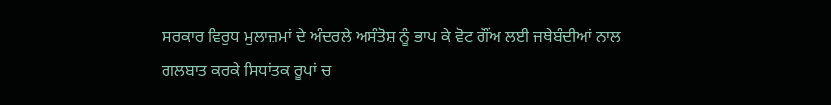ਸਰਕਾਰ ਵਿਰੁਧ ਮੁਲਾਜ਼ਮਾਂ ਦੇ ਅੰਦਰਲੇ ਅਸੰਤੋਸ਼ ਨੂੰ ਭਾਪ ਕੇ ਵੋਟ ਗੌਂਅ ਲਈ ਜਥੇਬੰਦੀਆਂ ਨਾਲ ਗਲਬਾਤ ਕਰਕੇ ਸਿਧਾਂਤਕ ਰੂਪਾਂ ਚ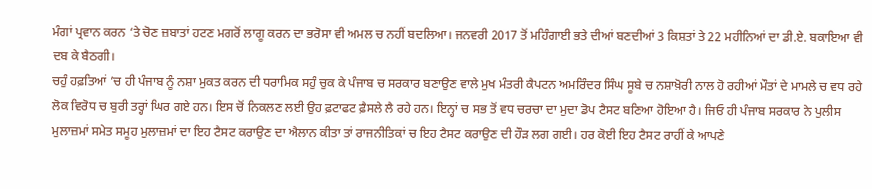ਮੰਗਾਂ ਪ੍ਰਵਾਨ ਕਰਨ ‘ਤੇ ਚੋਣ ਜ਼ਬਾਤਾਂ ਹਟਣ ਮਗਰੋਂ ਲਾਗੂ ਕਰਨ ਦਾ ਭਰੋਸਾ ਵੀ ਅਮਲ ਚ ਨਹੀਂ ਬਦਲਿਆ। ਜਨਵਰੀ 2017 ਤੋਂ ਮਹਿੰਗਾਈ ਭਤੇ ਦੀਆਂ ਬਣਦੀਆਂ 3 ਕਿਸ਼ਤਾਂ ਤੇ 22 ਮਹੀਨਿਆਂ ਦਾ ਡੀ.ਏ. ਬਕਾਇਆ ਵੀ ਦਬ ਕੇ ਬੈਠਗੀ।
ਚਹੁੰ ਹਫ਼ਤਿਆਂ ’ਚ ਹੀ ਪੰਜਾਬ ਨੂੰ ਨਸ਼ਾ ਮੁਕਤ ਕਰਨ ਦੀ ਧਰਾਮਿਕ ਸਹੁੰ ਚੁਕ ਕੇ ਪੰਜਾਬ ਚ ਸਰਕਾਰ ਬਣਾਉਣ ਵਾਲੇ ਮੁਖ ਮੰਤਰੀ ਕੈਪਟਨ ਅਮਰਿੰਦਰ ਸਿੰਘ ਸੂਬੇ ਚ ਨਸ਼ਾਖ਼ੋਰੀ ਨਾਲ ਹੋ ਰਹੀਆਂ ਮੌਤਾਂ ਦੇ ਮਾਮਲੇ ਚ ਵਧ ਰਹੇ ਲੋਕ ਵਿਰੋਧ ਚ ਬੁਰੀ ਤਰ੍ਹਾਂ ਘਿਰ ਗਏ ਹਨ। ਇਸ ਚੋਂ ਨਿਕਲਣ ਲਈ ਉਹ ਫ਼ਟਾਫਟ ਫ਼ੈਸਲੇ ਲੈ ਰਹੇ ਹਨ। ਇਨ੍ਹਾਂ ਚ ਸਭ ਤੋਂ ਵਧ ਚਰਚਾ ਦਾ ਮੁਦਾ ਡੋਪ ਟੈਸਟ ਬਣਿਆ ਹੋਇਆ ਹੈ। ਜਿਓ ਹੀ ਪੰਜਾਬ ਸਰਕਾਰ ਨੇ ਪੁਲੀਸ ਮੁਲਾਜ਼ਮਾਂ ਸਮੇਤ ਸਮੂਹ ਮੁਲਾਜ਼ਮਾਂ ਦਾ ਇਹ ਟੈਸਟ ਕਰਾਉਣ ਦਾ ਐਲਾਨ ਕੀਤਾ ਤਾਂ ਰਾਜਨੀਤਿਕਾਂ ਚ ਇਹ ਟੈਸਟ ਕਰਾਉਣ ਦੀ ਹੌੜ ਲਗ ਗਈ। ਹਰ ਕੋਈ ਇਹ ਟੈਸਟ ਰਾਹੀਂ ਕੇ ਆਪਣੇ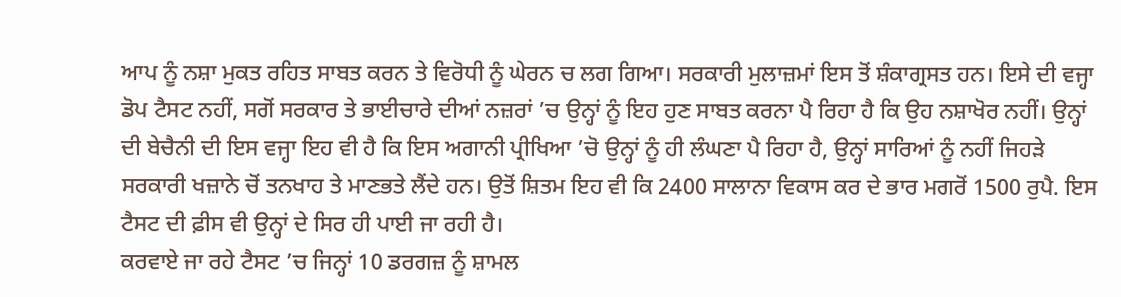ਆਪ ਨੂੰ ਨਸ਼ਾ ਮੁਕਤ ਰਹਿਤ ਸਾਬਤ ਕਰਨ ਤੇ ਵਿਰੋਧੀ ਨੂੰ ਘੇਰਨ ਚ ਲਗ ਗਿਆ। ਸਰਕਾਰੀ ਮੁਲਾਜ਼ਮਾਂ ਇਸ ਤੋਂ ਸ਼ੰਕਾਗ੍ਰਸਤ ਹਨ। ਇਸੇ ਦੀ ਵਜ੍ਹਾ ਡੋਪ ਟੈਸਟ ਨਹੀਂ, ਸਗੋਂ ਸਰਕਾਰ ਤੇ ਭਾਈਚਾਰੇ ਦੀਆਂ ਨਜ਼ਰਾਂ ’ਚ ਉਨ੍ਹਾਂ ਨੂੰ ਇਹ ਹੁਣ ਸਾਬਤ ਕਰਨਾ ਪੈ ਰਿਹਾ ਹੈ ਕਿ ਉਹ ਨਸ਼ਾਖੋਰ ਨਹੀਂ। ਉਨ੍ਹਾਂ ਦੀ ਬੇਚੈਨੀ ਦੀ ਇਸ ਵਜ੍ਹਾ ਇਹ ਵੀ ਹੈ ਕਿ ਇਸ ਅਗਾਨੀ ਪ੍ਰੀਖਿਆ ’ਚੋ ਉਨ੍ਹਾਂ ਨੂੰ ਹੀ ਲੰਘਣਾ ਪੈ ਰਿਹਾ ਹੈ, ਉਨ੍ਹਾਂ ਸਾਰਿਆਂ ਨੂੰ ਨਹੀਂ ਜਿਹੜੇ ਸਰਕਾਰੀ ਖਜ਼ਾਨੇ ਚੋਂ ਤਨਖਾਹ ਤੇ ਮਾਣਭਤੇ ਲੈਂਦੇ ਹਨ। ਉਤੋਂ ਸ਼ਿਤਮ ਇਹ ਵੀ ਕਿ 2400 ਸਾਲਾਨਾ ਵਿਕਾਸ ਕਰ ਦੇ ਭਾਰ ਮਗਰੋਂ 1500 ਰੁਪੈ. ਇਸ ਟੈਸਟ ਦੀ ਫ਼ੀਸ ਵੀ ਉਨ੍ਹਾਂ ਦੇ ਸਿਰ ਹੀ ਪਾਈ ਜਾ ਰਹੀ ਹੈ।
ਕਰਵਾਏ ਜਾ ਰਹੇ ਟੈਸਟ ’ਚ ਜਿਨ੍ਹਾਂ 10 ਡਰਗਜ਼ ਨੂੰ ਸ਼ਾਮਲ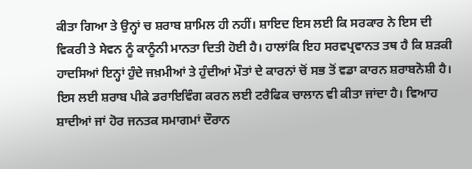ਕੀਤਾ ਗਿਆ ਤੇ ਉਨ੍ਹਾਂ ਚ ਸ਼ਰਾਬ ਸ਼ਾਮਿਲ ਹੀ ਨਹੀਂ। ਸ਼ਾਇਦ ਇਸ ਲਈ ਕਿ ਸਰਕਾਰ ਨੇ ਇਸ ਦੀ ਵਿਕਰੀ ਤੇ ਸੇਵਨ ਨੂੰ ਕਾਨੂੰਨੀ ਮਾਨਤਾ ਦਿਤੀ ਹੋਈ ਹੈ। ਹਾਲਾਂਕਿ ਇਹ ਸਰਵਪ੍ਰਵਾਨਤ ਤਥ ਹੈ ਕਿ ਸ਼ੜਕੀ ਹਾਦਸਿਆਂ ਇਨ੍ਹਾਂ ਹੁੰਦੇ ਜਖ਼ਮੀਆਂ ਤੇ ਹੁੰਦੀਆਂ ਮੌਤਾਂ ਦੇ ਕਾਰਨਾਂ ਚੋਂ ਸਭ ਤੋਂ ਵਡਾ ਕਾਰਨ ਸ਼ਰਾਬਨੋਸ਼ੀ ਹੈ। ਇਸ ਲਈ ਸ਼ਰਾਬ ਪੀਕੇ ਡਰਾਇਵਿੰਗ ਕਰਨ ਲਈ ਟਰੈਫਿਕ ਚਾਲਾਨ ਵੀ ਕੀਤਾ ਜਾਂਦਾ ਹੈ। ਵਿਆਹ ਸ਼ਾਦੀਆਂ ਜਾਂ ਹੋਰ ਜਨਤਕ ਸਮਾਗਮਾਂ ਦੌਰਾਨ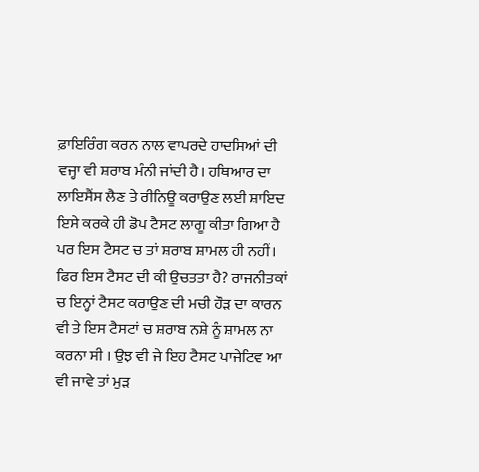ਫ਼ਾਇਰਿੰਗ ਕਰਨ ਨਾਲ ਵਾਪਰਦੇ ਹਾਦਸਿਆਂ ਦੀ ਵਜ੍ਹਾ ਵੀ ਸ਼ਰਾਬ ਮੰਨੀ ਜਾਂਦੀ ਹੈ। ਹਥਿਆਰ ਦਾ ਲਾਇਸੈਂਸ ਲੈਣ ਤੇ ਰੀਨਿਊ ਕਰਾਉਣ ਲਈ ਸ਼ਾਇਦ ਇਸੇ ਕਰਕੇ ਹੀ ਡੋਪ ਟੈਸਟ ਲਾਗੂ ਕੀਤਾ ਗਿਆ ਹੈ ਪਰ ਇਸ ਟੈਸਟ ਚ ਤਾਂ ਸ਼ਰਾਬ ਸ਼ਾਮਲ ਹੀ ਨਹੀਂ। ਫਿਰ ਇਸ ਟੈਸਟ ਦੀ ਕੀ ਉਚਤਤਾ ਹੈ? ਰਾਜਨੀਤਕਾਂ ਚ ਇਨ੍ਹਾਂ ਟੈਸਟ ਕਰਾਉਣ ਦੀ ਮਚੀ ਹੌੜ ਦਾ ਕਾਰਨ ਵੀ ਤੇ ਇਸ ਟੈਸਟਾਂ ਚ ਸ਼ਰਾਬ ਨਸ਼ੇ ਨੂੰ ਸ਼ਾਮਲ ਨਾ ਕਰਨਾ ਸੀ । ਉਝ ਵੀ ਜੇ ਇਹ ਟੈਸਟ ਪਾਜੇਟਿਵ ਆ ਵੀ ਜਾਵੇ ਤਾਂ ਮੁੜ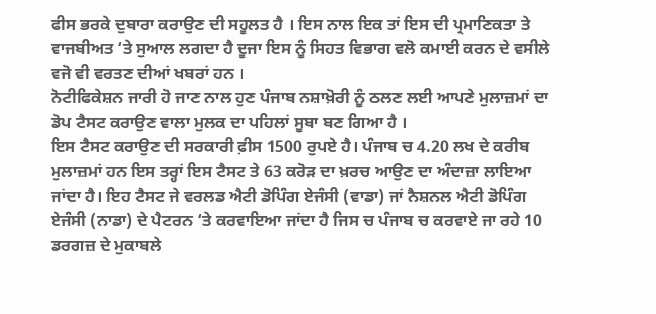ਫੀਸ ਭਰਕੇ ਦੁਬਾਰਾ ਕਰਾਉਣ ਦੀ ਸਹੂਲਤ ਹੈ । ਇਸ ਨਾਲ ਇਕ ਤਾਂ ਇਸ ਦੀ ਪ੍ਰਮਾਣਿਕਤਾ ਤੇ ਵਾਜਬੀਅਤ ‘ਤੇ ਸੁਆਲ ਲਗਦਾ ਹੈ ਦੂਜਾ ਇਸ ਨੂੰ ਸਿਹਤ ਵਿਭਾਗ ਵਲੋ ਕਮਾਈ ਕਰਨ ਦੇ ਵਸੀਲੇ ਵਜੋ ਵੀ ਵਰਤਣ ਦੀਆਂ ਖਬਰਾਂ ਹਨ ।
ਨੋਟੀਫਿਕੇਸ਼ਨ ਜਾਰੀ ਹੋ ਜਾਣ ਨਾਲ ਹੁਣ ਪੰਜਾਬ ਨਸ਼ਾਖ਼ੋਰੀ ਨੂੰ ਠਲਣ ਲਈ ਆਪਣੇ ਮੁਲਾਜ਼ਮਾਂ ਦਾ ਡੋਪ ਟੈਸਟ ਕਰਾਉਣ ਵਾਲਾ ਮੁਲਕ ਦਾ ਪਹਿਲਾਂ ਸੂਬਾ ਬਣ ਗਿਆ ਹੈ ।
ਇਸ ਟੈਸਟ ਕਰਾਉਣ ਦੀ ਸਰਕਾਰੀ ਫ਼ੀਸ 1500 ਰੁਪਏ ਹੈ। ਪੰਜਾਬ ਚ 4.20 ਲਖ ਦੇ ਕਰੀਬ ਮੁਲਾਜ਼ਮਾਂ ਹਨ ਇਸ ਤਰ੍ਹਾਂ ਇਸ ਟੈਸਟ ਤੇ 63 ਕਰੋੜ ਦਾ ਖ਼ਰਚ ਆਉਣ ਦਾ ਅੰਦਾਜ਼ਾ ਲਾਇਆ ਜਾਂਦਾ ਹੈ। ਇਹ ਟੈਸਟ ਜੇ ਵਰਲਡ ਐਟੀ ਡੋਪਿੰਗ ਏਜੰਸੀ (ਵਾਡਾ) ਜਾਂ ਨੈਸ਼ਨਲ ਐਟੀ ਡੋਪਿੰਗ ਏਜੰਸੀ (ਨਾਡਾ) ਦੇ ਪੈਟਰਨ ‘ਤੇ ਕਰਵਾਇਆ ਜਾਂਦਾ ਹੈ ਜਿਸ ਚ ਪੰਜਾਬ ਚ ਕਰਵਾਏ ਜਾ ਰਹੇ 10 ਡਰਗਜ਼ ਦੇ ਮੁਕਾਬਲੇ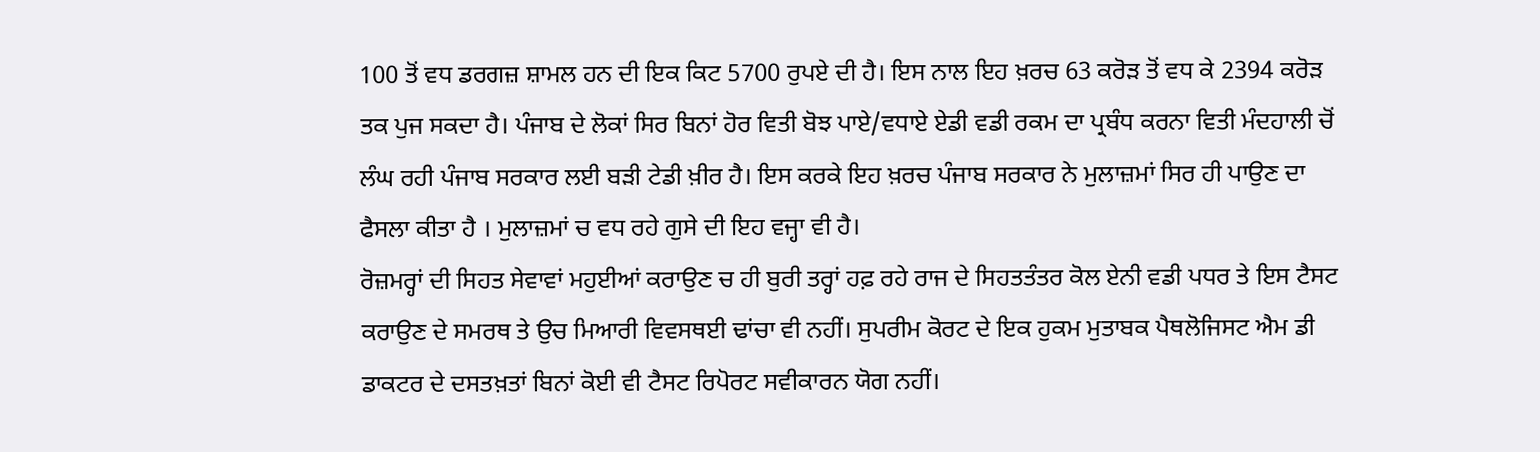100 ਤੋਂ ਵਧ ਡਰਗਜ਼ ਸ਼ਾਮਲ ਹਨ ਦੀ ਇਕ ਕਿਟ 5700 ਰੁਪਏ ਦੀ ਹੈ। ਇਸ ਨਾਲ ਇਹ ਖ਼ਰਚ 63 ਕਰੋੜ ਤੋਂ ਵਧ ਕੇ 2394 ਕਰੋੜ ਤਕ ਪੁਜ ਸਕਦਾ ਹੈ। ਪੰਜਾਬ ਦੇ ਲੋਕਾਂ ਸਿਰ ਬਿਨਾਂ ਹੋਰ ਵਿਤੀ ਬੋਝ ਪਾਏ/ਵਧਾਏ ਏਡੀ ਵਡੀ ਰਕਮ ਦਾ ਪ੍ਰਬੰਧ ਕਰਨਾ ਵਿਤੀ ਮੰਦਹਾਲੀ ਚੋਂ ਲੰਘ ਰਹੀ ਪੰਜਾਬ ਸਰਕਾਰ ਲਈ ਬੜੀ ਟੇਡੀ ਖ਼ੀਰ ਹੈ। ਇਸ ਕਰਕੇ ਇਹ ਖ਼ਰਚ ਪੰਜਾਬ ਸਰਕਾਰ ਨੇ ਮੁਲਾਜ਼ਮਾਂ ਸਿਰ ਹੀ ਪਾਉਣ ਦਾ ਫੈਸਲਾ ਕੀਤਾ ਹੈ । ਮੁਲਾਜ਼ਮਾਂ ਚ ਵਧ ਰਹੇ ਗੁਸੇ ਦੀ ਇਹ ਵਜ੍ਹਾ ਵੀ ਹੈ।
ਰੋਜ਼ਮਰ੍ਹਾਂ ਦੀ ਸਿਹਤ ਸੇਵਾਵਾਂ ਮਹੁਈਆਂ ਕਰਾਉਣ ਚ ਹੀ ਬੁਰੀ ਤਰ੍ਹਾਂ ਹਫ਼ ਰਹੇ ਰਾਜ ਦੇ ਸਿਹਤਤੰਤਰ ਕੋਲ ਏਨੀ ਵਡੀ ਪਧਰ ਤੇ ਇਸ ਟੈਸਟ ਕਰਾਉਣ ਦੇ ਸਮਰਥ ਤੇ ਉਚ ਮਿਆਰੀ ਵਿਵਸਥਈ ਢਾਂਚਾ ਵੀ ਨਹੀਂ। ਸੁਪਰੀਮ ਕੋਰਟ ਦੇ ਇਕ ਹੁਕਮ ਮੁਤਾਬਕ ਪੈਥਲੋਜਿਸਟ ਐਮ ਡੀ ਡਾਕਟਰ ਦੇ ਦਸਤਖ਼ਤਾਂ ਬਿਨਾਂ ਕੋਈ ਵੀ ਟੈਸਟ ਰਿਪੋਰਟ ਸਵੀਕਾਰਨ ਯੋਗ ਨਹੀਂ।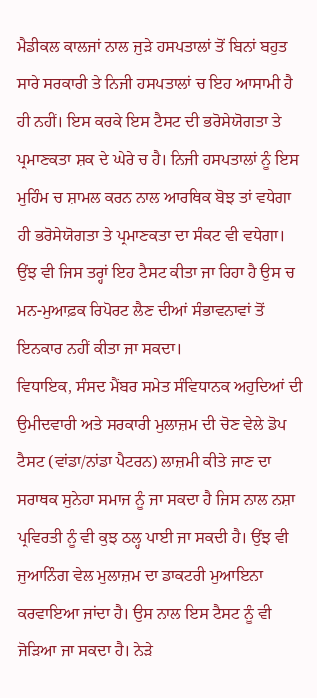ਮੈਡੀਕਲ ਕਾਲਜਾਂ ਨਾਲ ਜੁੜੇ ਹਸਪਤਾਲਾਂ ਤੋਂ ਬਿਨਾਂ ਬਹੁਤ ਸਾਰੇ ਸਰਕਾਰੀ ਤੇ ਨਿਜੀ ਹਸਪਤਾਲਾਂ ਚ ਇਹ ਆਸਾਮੀ ਹੈ ਹੀ ਨਹੀਂ। ਇਸ ਕਰਕੇ ਇਸ ਟੈਸਟ ਦੀ ਭਰੋਸੇਯੋਗਤਾ ਤੇ ਪ੍ਰਮਾਣਕਤਾ ਸ਼ਕ ਦੇ ਘੇਰੇ ਚ ਹੈ। ਨਿਜੀ ਹਸਪਤਾਲਾਂ ਨੂੰ ਇਸ ਮੁਹਿੰਮ ਚ ਸ਼ਾਮਲ ਕਰਨ ਨਾਲ ਆਰਥਿਕ ਬੋਝ ਤਾਂ ਵਧੇਗਾ ਹੀ ਭਰੋਸੇਯੋਗਤਾ ਤੇ ਪ੍ਰਮਾਣਕਤਾ ਦਾ ਸੰਕਟ ਵੀ ਵਧੇਗਾ। ਉਂਝ ਵੀ ਜਿਸ ਤਰ੍ਹਾਂ ਇਹ ਟੈਸਟ ਕੀਤਾ ਜਾ ਰਿਹਾ ਹੈ ਉਸ ਚ ਮਨ-ਮੁਆਫ਼ਕ ਰਿਪੋਰਟ ਲੈਣ ਦੀਆਂ ਸੰਭਾਵਨਾਵਾਂ ਤੋਂ ਇਨਕਾਰ ਨਹੀਂ ਕੀਤਾ ਜਾ ਸਕਦਾ।
ਵਿਧਾਇਕ, ਸੰਸਦ ਮੈਂਬਰ ਸਮੇਤ ਸੰਵਿਧਾਨਕ ਅਹੁਦਿਆਂ ਦੀ ਉਮੀਦਵਾਰੀ ਅਤੇ ਸਰਕਾਰੀ ਮੁਲਾਜ਼ਮ ਦੀ ਚੋਣ ਵੇਲੇ ਡੋਪ ਟੈਸਟ (ਵਾਂਡਾ/ਨਾਂਡਾ ਪੈਟਰਨ) ਲਾਜ਼ਮੀ ਕੀਤੇ ਜਾਣ ਦਾ ਸਰਾਥਕ ਸੁਨੇਹਾ ਸਮਾਜ ਨੂੰ ਜਾ ਸਕਦਾ ਹੈ ਜਿਸ ਨਾਲ ਨਸ਼ਾ ਪ੍ਰਵਿਰਤੀ ਨੂੰ ਵੀ ਕੁਝ ਠਲ੍ਹ ਪਾਈ ਜਾ ਸਕਦੀ ਹੈ। ਉਂਝ ਵੀ ਜੁਆਨਿੰਗ ਵੇਲ ਮੁਲਾਜ਼ਮ ਦਾ ਡਾਕਟਰੀ ਮੁਆਇਨਾ ਕਰਵਾਇਆ ਜਾਂਦਾ ਹੈ। ਉਸ ਨਾਲ ਇਸ ਟੈਸਟ ਨੂੰ ਵੀ ਜੋੜਿਆ ਜਾ ਸਕਦਾ ਹੈ। ਨੇੜੇ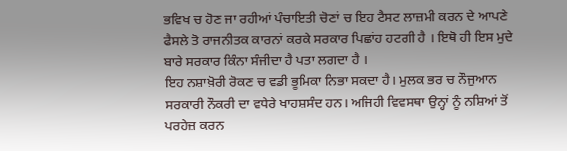ਭਵਿਖ ਚ ਹੋਣ ਜਾ ਰਹੀਆਂ ਪੰਚਾਇਤੀ ਚੋਣਾਂ ਚ ਇਹ ਟੈਸਟ ਲਾਜ਼ਮੀ ਕਰਨ ਦੇ ਆਪਣੇ ਫੈਸਲੇ ਤੋ ਰਾਜਨੀਤਕ ਕਾਰਨਾਂ ਕਰਕੇ ਸਰਕਾਰ ਪਿਛਾਂਹ ਹਟਗੀ ਹੈ । ਇਥੋ ਹੀ ਇਸ ਮੁਦੇ ਬਾਰੇ ਸਰਕਾਰ ਕਿੰਨਾ ਸੰਜੀਦਾ ਹੈ ਪਤਾ ਲਗਦਾ ਹੈ ।
ਇਹ ਨਸ਼ਾਖ਼ੋਰੀ ਰੋਕਣ ਚ ਵਡੀ ਭੂਮਿਕਾ ਨਿਭਾ ਸਕਦਾ ਹੈ। ਮੁਲਕ ਭਰ ਚ ਨੌਜੁਆਨ ਸਰਕਾਰੀ ਨੌਕਰੀ ਦਾ ਵਧੇਰੇ ਖਾਹਸ਼ਸੰਦ ਹਨ। ਅਜਿਹੀ ਵਿਵਸਥਾ ਉਨ੍ਹਾਂ ਨੂੰ ਨਸ਼ਿਆਂ ਤੋਂ ਪਰਹੇਜ਼ ਕਰਨ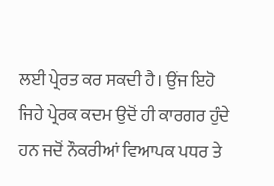ਲਈ ਪ੍ਰੇਰਤ ਕਰ ਸਕਦੀ ਹੈ। ਉਂਜ ਇਹੋ ਜਿਹੇ ਪ੍ਰੇਰਕ ਕਦਮ ਉਦੋਂ ਹੀ ਕਾਰਗਰ ਹੁੰਦੇ ਹਨ ਜਦੋਂ ਨੌਕਰੀਆਂ ਵਿਆਪਕ ਪਧਰ ਤੇ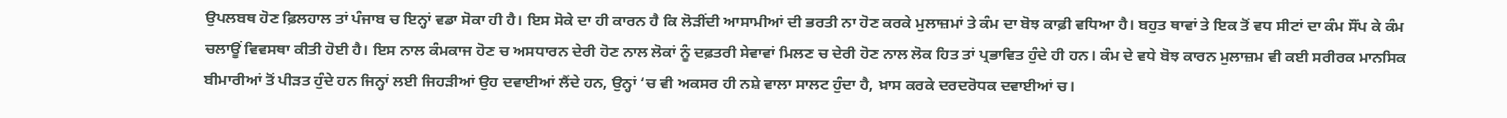ਉਪਲਬਥ ਹੋਣ ਫ਼ਿਲਹਾਲ ਤਾਂ ਪੰਜਾਬ ਚ ਇਨ੍ਹਾਂ ਵਡਾ ਸੋਕਾ ਹੀ ਹੈ। ਇਸ ਸੋਕੇ ਦਾ ਹੀ ਕਾਰਨ ਹੈ ਕਿ ਲੋੜੀਂਦੀ ਆਸਾਮੀਆਂ ਦੀ ਭਰਤੀ ਨਾ ਹੋਣ ਕਰਕੇ ਮੁਲਾਜ਼ਮਾਂ ਤੇ ਕੰਮ ਦਾ ਬੋਝ ਕਾਫ਼ੀ ਵਧਿਆ ਹੈ। ਬਹੁਤ ਥਾਵਾਂ ਤੇ ਇਕ ਤੋਂ ਵਧ ਸੀਟਾਂ ਦਾ ਕੰਮ ਸੌਂਪ ਕੇ ਕੰਮ ਚਲਾਊਂ ਵਿਵਸਥਾ ਕੀਤੀ ਹੋਈ ਹੈ। ਇਸ ਨਾਲ ਕੰਮਕਾਜ ਹੋਣ ਚ ਅਸਧਾਰਨ ਦੇਰੀ ਹੋਣ ਨਾਲ ਲੋਕਾਂ ਨੂੰ ਦਫ਼ਤਰੀ ਸੇਵਾਵਾਂ ਮਿਲਣ ਚ ਦੇਰੀ ਹੋਣ ਨਾਲ ਲੋਕ ਹਿਤ ਤਾਂ ਪ੍ਰਭਾਵਿਤ ਹੁੰਦੇ ਹੀ ਹਨ। ਕੰਮ ਦੇ ਵਧੇ ਬੋਝ ਕਾਰਨ ਮੁਲਾਜ਼ਮ ਵੀ ਕਈ ਸਰੀਰਕ ਮਾਨਸਿਕ ਬੀਮਾਰੀਆਂ ਤੋਂ ਪੀੜਤ ਹੁੰਦੇ ਹਨ ਜਿਨ੍ਹਾਂ ਲਈ ਜਿਹੜੀਆਂ ਉਹ ਦਵਾਈਆਂ ਲੈਂਦੇ ਹਨ, ਉਨ੍ਹਾਂ ‘ਚ ਵੀ ਅਕਸਰ ਹੀ ਨਸ਼ੇ ਵਾਲਾ ਸਾਲਟ ਹੁੰਦਾ ਹੈ, ਖ਼ਾਸ ਕਰਕੇ ਦਰਦਰੋਧਕ ਦਵਾਈਆਂ ਚ।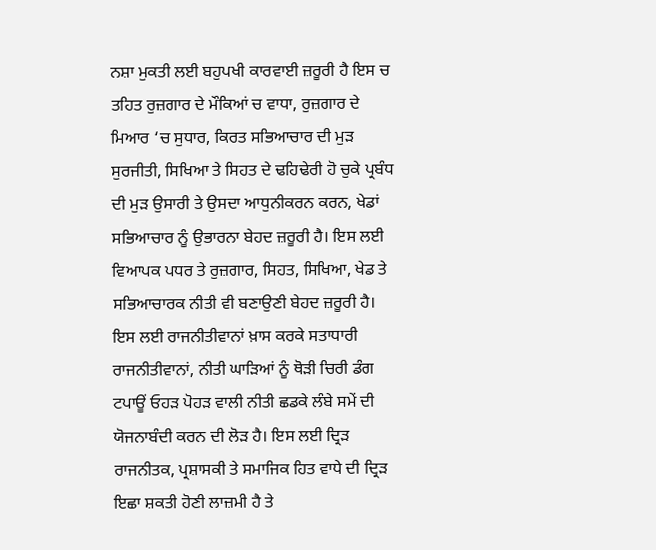ਨਸ਼ਾ ਮੁਕਤੀ ਲਈ ਬਹੁਪਖੀ ਕਾਰਵਾਈ ਜ਼ਰੂਰੀ ਹੈ ਇਸ ਚ ਤਹਿਤ ਰੁਜ਼ਗਾਰ ਦੇ ਮੌਕਿਆਂ ਚ ਵਾਧਾ, ਰੁਜ਼ਗਾਰ ਦੇ ਮਿਆਰ ‘ਚ ਸੁਧਾਰ, ਕਿਰਤ ਸਭਿਆਚਾਰ ਦੀ ਮੁੜ ਸੁਰਜੀਤੀ, ਸਿਖਿਆ ਤੇ ਸਿਹਤ ਦੇ ਢਹਿਢੇਰੀ ਹੋ ਚੁਕੇ ਪ੍ਰਬੰਧ ਦੀ ਮੁੜ ਉਸਾਰੀ ਤੇ ਉਸਦਾ ਆਧੁਨੀਕਰਨ ਕਰਨ, ਖੇਡਾਂ ਸਭਿਆਚਾਰ ਨੂੰ ਉਭਾਰਨਾ ਬੇਹਦ ਜ਼ਰੂਰੀ ਹੈ। ਇਸ ਲਈ ਵਿਆਪਕ ਪਧਰ ਤੇ ਰੁਜ਼ਗਾਰ, ਸਿਹਤ, ਸਿਖਿਆ, ਖੇਡ ਤੇ ਸਭਿਆਚਾਰਕ ਨੀਤੀ ਵੀ ਬਣਾਉਣੀ ਬੇਹਦ ਜ਼ਰੂਰੀ ਹੈ। ਇਸ ਲਈ ਰਾਜਨੀਤੀਵਾਨਾਂ ਖ਼ਾਸ ਕਰਕੇ ਸਤਾਧਾਰੀ ਰਾਜਨੀਤੀਵਾਨਾਂ, ਨੀਤੀ ਘਾੜਿਆਂ ਨੂੰ ਥੋੜੀ ਚਿਰੀ ਡੰਗ ਟਪਾਊਂ ਓਹੜ ਪੋਹੜ ਵਾਲੀ ਨੀਤੀ ਛਡਕੇ ਲੰਬੇ ਸਮੇਂ ਦੀ ਯੋਜਨਾਬੰਦੀ ਕਰਨ ਦੀ ਲੋੜ ਹੈ। ਇਸ ਲਈ ਦ੍ਰਿੜ ਰਾਜਨੀਤਕ, ਪ੍ਰਸ਼ਾਸਕੀ ਤੇ ਸਮਾਜਿਕ ਹਿਤ ਵਾਧੇ ਦੀ ਦ੍ਰਿੜ ਇਛਾ ਸ਼ਕਤੀ ਹੋਣੀ ਲਾਜ਼ਮੀ ਹੈ ਤੇ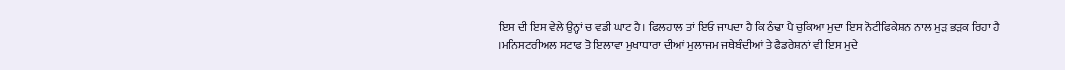ਇਸ ਦੀ ਇਸ ਵੇਲੇ ਉਨ੍ਹਾਂ ਚ ਵਡੀ ਘਾਟ ਹੈ। ਫਿਲਹਾਲ ਤਾਂ ਇਓ ਜਾਪਦਾ ਹੈ ਕਿ ਠੰਢਾ ਪੈ ਚੁਕਿਆ ਮੁਦਾ ਇਸ ਨੋਟੀਫਿਕੇਸ਼ਨ ਨਾਲ ਮੁੜ ਭੜਕ ਰਿਹਾ ਹੈ ।ਮਨਿਸਟਰੀਅਲ ਸਟਾਫ ਤੋ ਇਲਾਵਾ ਮੁਖਾਧਾਰਾ ਦੀਆਂ ਮੁਲਾਜਮ ਜਥੇਬੰਦੀਆਂ ਤੇ ਫੈਡਰੇਸ਼ਨਾਂ ਵੀ ਇਸ ਮੁਦੇ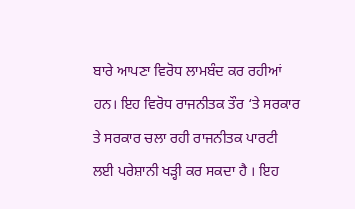ਬਾਰੇ ਆਪਣਾ ਵਿਰੋਧ ਲਾਮਬੰਦ ਕਰ ਰਹੀਆਂ ਹਨ। ਇਹ ਵਿਰੋਧ ਰਾਜਨੀਤਕ ਤੌਰ ‘ਤੇ ਸਰਕਾਰ ਤੇ ਸਰਕਾਰ ਚਲਾ ਰਹੀ ਰਾਜਨੀਤਕ ਪਾਰਟੀ ਲਈ ਪਰੇਸ਼ਾਨੀ ਖੜ੍ਹੀ ਕਰ ਸਕਦਾ ਹੈ । ਇਹ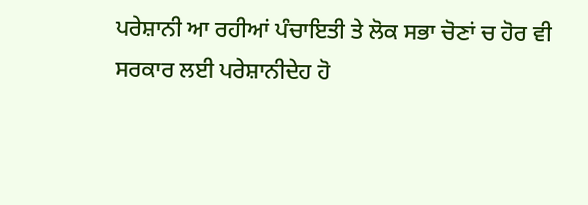ਪਰੇਸ਼ਾਨੀ ਆ ਰਹੀਆਂ ਪੰਚਾਇਤੀ ਤੇ ਲੋਕ ਸਭਾ ਚੋਣਾਂ ਚ ਹੋਰ ਵੀ ਸਰਕਾਰ ਲਈ ਪਰੇਸ਼ਾਨੀਦੇਹ ਹੋ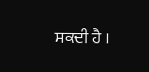ਸਕਦੀ ਹੈ ।